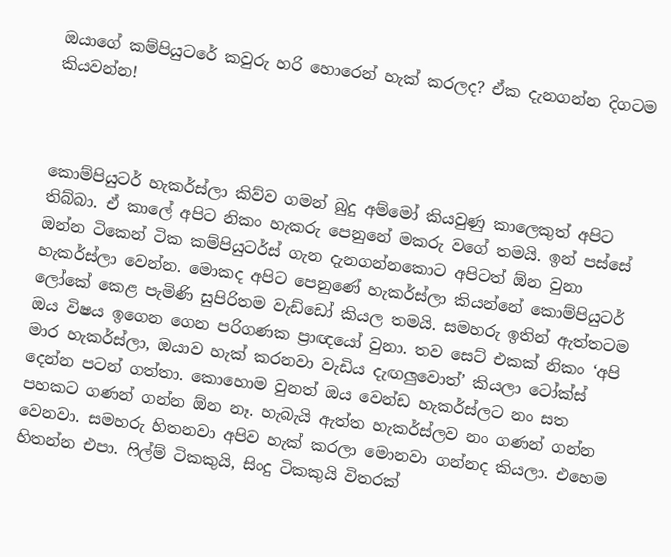ඔයාගේ කම්පියුටරේ කවුරු හරි හොරෙන් හැක් කරලද? ඒක දැනගන්න දිගටම කියවන්න!



කොම්පියුටර් හැකර්ස්ලා කිව්ව ගමන් බුදු අම්මෝ කියවුණු කාලෙකුත් අපිට තිබ්බා. ඒ කාලේ අපිට නිකං හැකරු පෙනුනේ මකරු වගේ තමයි. ඉන් පස්සේ ඔන්න ටිකෙන් ටික කම්පියුටර්ස් ගැන දැනගන්නකොට අපිටත් ඕන වුනා හැකර්ස්ලා වෙන්න. මොකද අපිට පෙනුණේ හැකර්ස්ලා කියන්නේ කොම්පියුටර් ලෝකේ කෙළ පැමිණි සුපිරිතම වැඩ්ඩෝ කියල තමයි. සමහරු ඉතින් ඇත්තටම ඔය විෂය ඉගෙන ගෙන පරිගණක ප්‍රාඥයෝ වුනා. තව සෙට් එකක් නිකං ‘අපි මාර හැකර්ස්ලා, ඔයාව හැක් කරනවා වැඩිය දැඟලුවොත්’ කියලා ටෝක්ස් දෙන්න පටන් ගත්තා. කොහොම වුනත් ඔය වෙන්ඩ හැකර්ස්ලට නං සත පහකට ගණන් ගන්න ඕන නෑ. හැබැයි ඇත්ත හැකර්ස්ලව නං ගණන් ගන්න වෙනවා. සමහරු හිතනවා අපිව හැක් කරලා මොනවා ගන්නද කියලා. එහෙම හිතන්න එපා. ෆිල්ම් ටිකකුයි, සිංදු ටිකකුයි විතරක්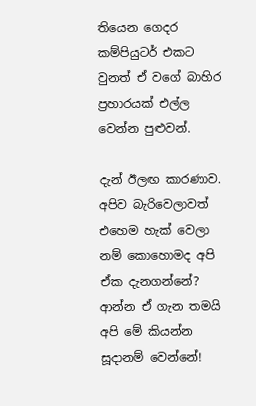තියෙන ගෙදර කම්පියුටර් එකට වුනත් ඒ වගේ බාහිර ප්‍රහාරයක් එල්ල වෙන්න පුළුවන්.

දැන් ඊලඟ කාරණාව. අපිව බැරිවෙලාවත් එහෙම හැක් වෙලා නම් කොහොමද අපි ඒක දැනගන්නේ? ආන්න ඒ ගැන තමයි අපි මේ කියන්න සූදානම් වෙන්නේ!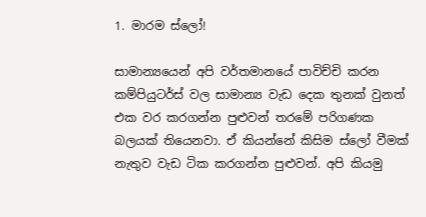1. මාරම ස්ලෝ!

සාමාන්‍යයෙන් අපි වර්තමානයේ පාවිච්චි කරන කම්පියුටර්ස් වල සාමාන්‍ය වැඩ දෙක තුනක් වුනත් එක වර කරගන්න පුළුවන් තරමේ පරිගණක බලයක් තියෙනවා. ඒ කියන්නේ කිසිම ස්ලෝ වීමක් නැතුව වැඩ ටික කරගන්න පුළුවන්. අපි කියමු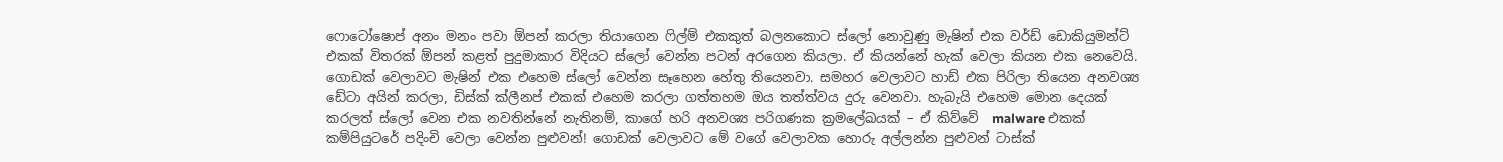ෆොටෝෂොප් අනං මනං පවා ඕපන් කරලා තියාගෙන ෆිල්ම් එකකුත් බලනකොට ස්ලෝ නොවුණු මැෂින් එක වර්ඩ් ඩොකියුමන්ට් එකක් විතරක් ඕපන් කළත් පුදුමාකාර විදියට ස්ලෝ වෙන්න පටන් අරගෙන කියලා. ඒ කියන්නේ හැක් වෙලා කියන එක නෙවෙයි. ගොඩක් වෙලාවට මැෂින් එක එහෙම ස්ලෝ වෙන්න සෑහෙන හේතු තියෙනවා. සමහර වෙලාවට හාඩ් එක පිරිලා තියෙන අනවශ්‍ය ඩේටා අයින් කරලා, ඩිස්ක් ක්ලීනප් එකක් එහෙම කරලා ගත්තහම ඔය තත්ත්වය දුරු වෙනවා. හැබැයි එහෙම මොන දෙයක් කරලත් ස්ලෝ වෙන එක නවතින්නේ නැතිනම්, කාගේ හරි අනවශ්‍ය පරිගණක ක්‍රමලේඛයක් – ඒ කිව්වේ  malware එකක් කම්පියුටරේ පදිංචි වෙලා වෙන්න පුළුවන්! ගොඩක් වෙලාවට මේ වගේ වෙලාවක හොරු අල්ලන්න පුළුවන් ටාස්ක්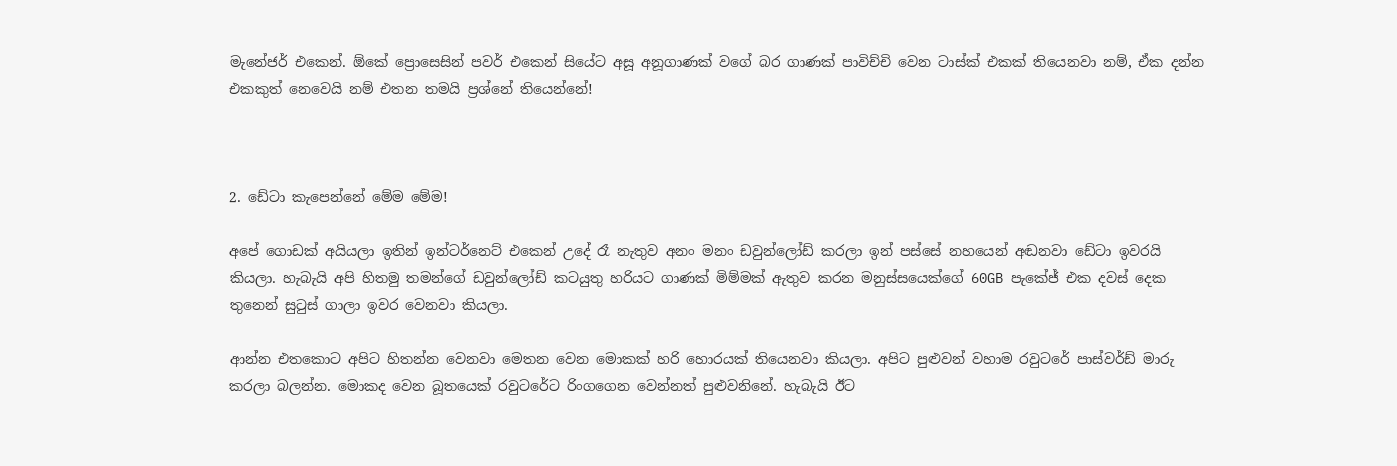මැනේජර් එකෙන්. ඕකේ ප්‍රොසෙසින් පවර් එකෙන් සියේට අසූ අනූගාණක් වගේ බර ගාණක් පාවිච්චි වෙන ටාස්ක් එකක් තියෙනවා නම්, ඒක දන්න එකකුත් නෙවෙයි නම් එතන තමයි ප්‍රශ්නේ තියෙන්නේ!



2. ඩේටා කැපෙන්නේ මේම මේම!

අපේ ගොඩක් අයියලා ඉතින් ඉන්ටර්නෙට් එකෙන් උදේ රෑ නැතුව අනං මනං ඩවුන්ලෝඩ් කරලා ඉන් පස්සේ නහයෙන් අඬනවා ඩේටා ඉවරයි කියලා. හැබැයි අපි හිතමු තමන්ගේ ඩවුන්ලෝඩ් කටයුතු හරියට ගාණක් මිම්මක් ඇතුව කරන මනුස්සයෙක්ගේ 60GB පැකේජ් එක දවස් දෙක තුනෙන් සුටුස් ගාලා ඉවර වෙනවා කියලා.

ආන්න එතකොට අපිට හිතන්න වෙනවා මෙතන වෙන මොකක් හරි හොරයක් තියෙනවා කියලා. අපිට පුළුවන් වහාම රවුටරේ පාස්වර්ඩ් මාරු කරලා බලන්න. මොකද වෙන බූතයෙක් රවුටරේට රිංගගෙන වෙන්නත් පුළුවනිනේ. හැබැයි ඊට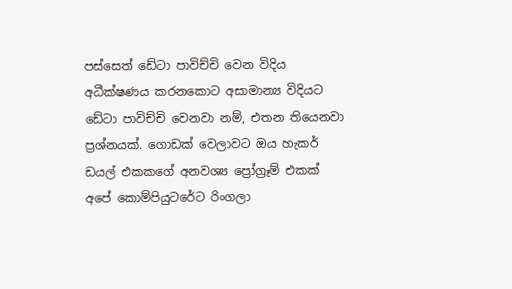පස්සෙත් ඩේටා පාවිච්චි වෙන විදිය අධීක්ෂණය කරනකොට අසාමාන්‍ය විදියට ඩේටා පාවිච්චි වෙනවා නම්, එතන තියෙනවා ප්‍රශ්නයක්. ගොඩක් වෙලාවට ඔය හැකර් ඩයල් එකකගේ අනවශ්‍ය ප්‍රෝග්‍රෑම් එකක් අපේ කොම්පියුටරේට රිංගලා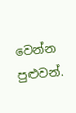වෙන්න පුළුවන්.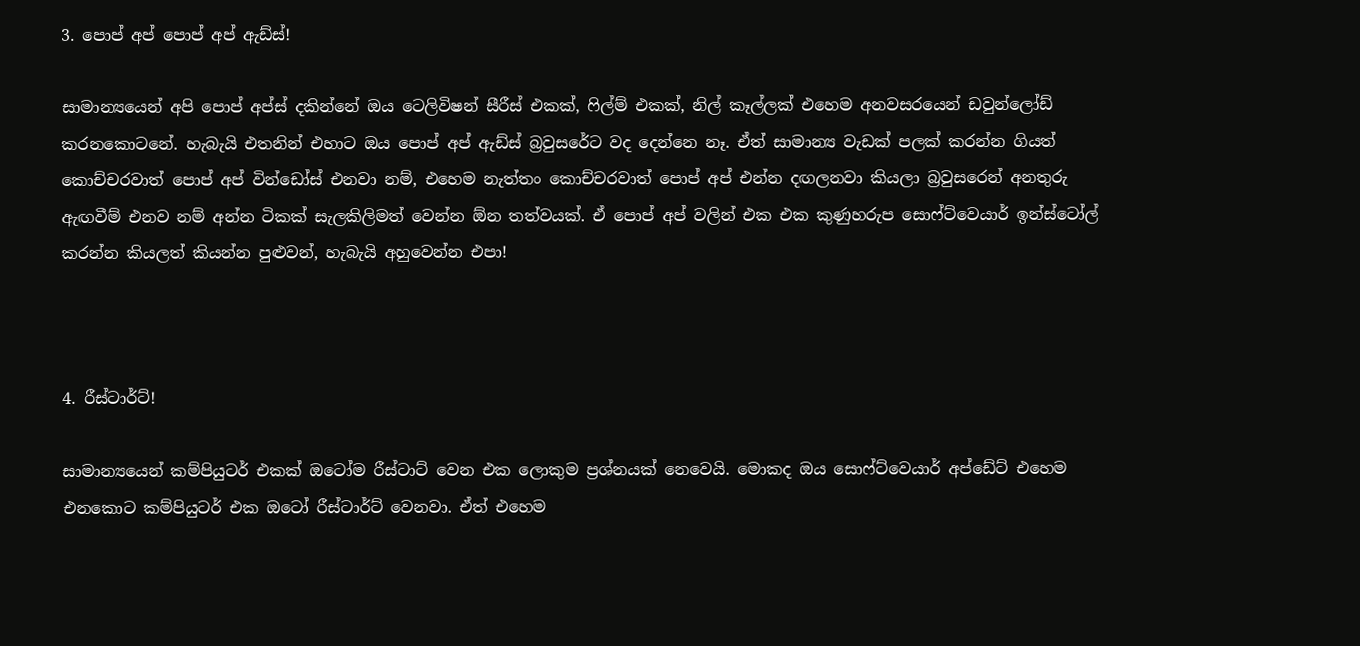3. පොප් අප් පොප් අප් ඇඩ්ස්!

සාමාන්‍යයෙන් අපි පොප් අප්ස් දකින්නේ ඔය ටෙලිවිෂන් සීරීස් එකක්, ෆිල්ම් එකක්, නිල් කෑල්ලක් එහෙම අනවසරයෙන් ඩවුන්ලෝඩ් කරනකොටනේ. හැබැයි එතනින් එහාට ඔය පොප් අප් ඇඩ්ස් බ්‍රවුසරේට වද දෙන්නෙ නෑ. ඒත් සාමාන්‍ය වැඩක් පලක් කරන්න ගියත් කොච්චරවාත් පොප් අප් වින්ඩෝස් එනවා නම්, එහෙම නැත්තං කොච්චරවාත් පොප් අප් එන්න දඟලනවා කියලා බ්‍රවුසරෙන් අනතුරු ඇඟවීම් එනව නම් අන්න ටිකක් සැලකිලිමත් වෙන්න ඕන තත්වයක්. ඒ පොප් අප් වලින් එක එක කුණුහරුප සොෆ්ට්වෙයාර් ඉන්ස්ටෝල් කරන්න කියලත් කියන්න පුළුවන්, හැබැයි අහුවෙන්න එපා!



4. රීස්ටාර්ට්!

සාමාන්‍යයෙන් කම්පියුටර් එකක් ඔටෝම රීස්ටාට් වෙන එක ලොකුම ප්‍රශ්නයක් නෙවෙයි. මොකද ඔය සොෆ්ට්වෙයාර් අප්ඩේට් එහෙම එනකොට කම්පියුටර් එක ඔටෝ රීස්ටාර්ට් වෙනවා. ඒත් එහෙම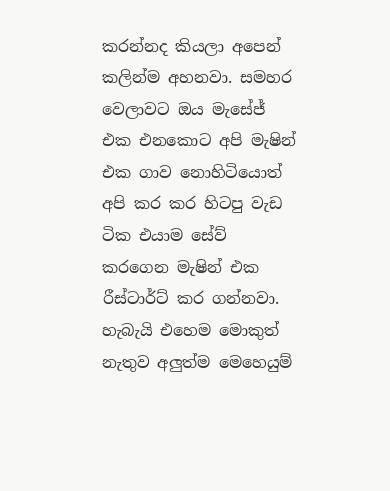කරන්නද කියලා අපෙන් කලින්ම අහනවා. සමහර වෙලාවට ඔය මැසේජ් එක එනකොට අපි මැෂින් එක ගාව නොහිටියොත් අපි කර කර හිටපු වැඩ ටික එයාම සේව් කරගෙන මැෂින් එක රීස්ටාර්ට් කර ගන්නවා. හැබැයි එහෙම මොකුත් නැතුව අලුත්ම මෙහෙයුම්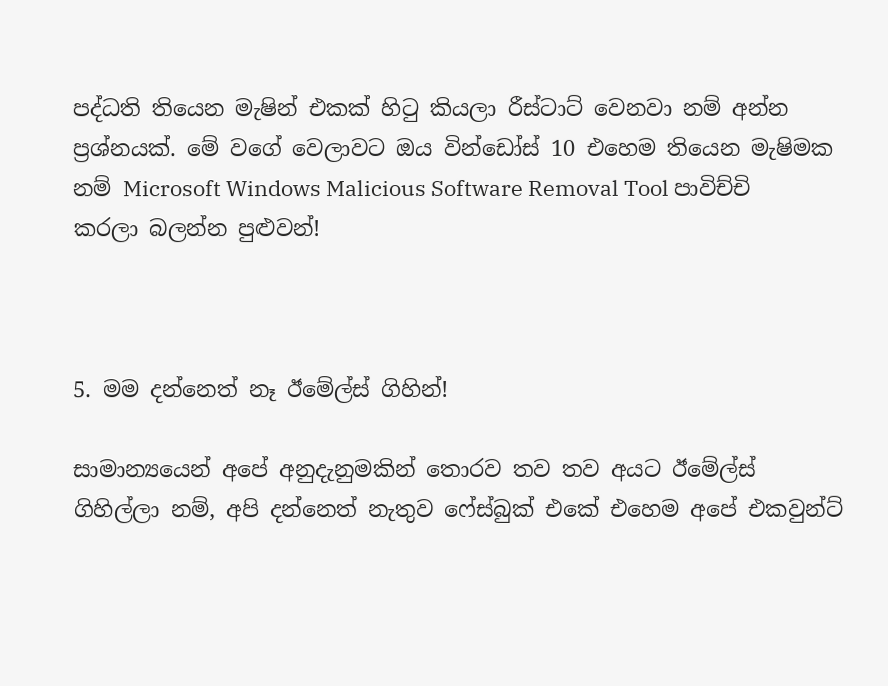පද්ධති තියෙන මැෂින් එකක් හිටු කියලා රීස්ටාට් වෙනවා නම් අන්න ප්‍රශ්නයක්. මේ වගේ වෙලාවට ඔය වින්ඩෝස් 10 එහෙම තියෙන මැෂිමක නම් Microsoft Windows Malicious Software Removal Tool පාවිච්චි කරලා බලන්න පුළුවන්!



5. මම දන්නෙත් නෑ ඊමේල්ස් ගිහින්!

සාමාන්‍යයෙන් අපේ අනුදැනුමකින් තොරව තව තව අයට ඊමේල්ස් ගිහිල්ලා නම්, අපි දන්නෙත් නැතුව ෆේස්බුක් එකේ එහෙම අපේ එකවුන්ට්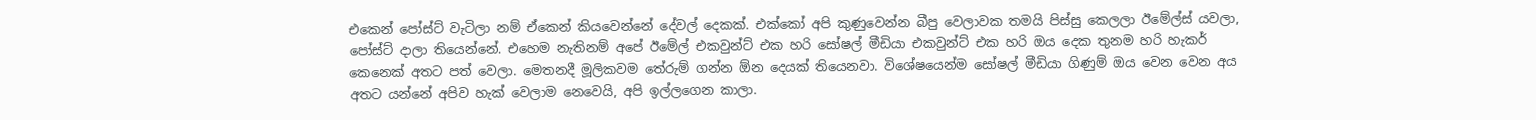එකෙන් පෝස්ට් වැටිලා නම් ඒකෙන් කියවෙන්නේ දේවල් දෙකක්. එක්කෝ අපි කුණුවෙන්න බීපු වෙලාවක තමයි පිස්සු කෙලලා ඊමේල්ස් යවලා, පෝස්ට් දාලා තියෙන්නේ. එහෙම නැතිනම් අපේ ඊමේල් එකවුන්ට් එක හරි සෝෂල් මීඩියා එකවුන්ට් එක හරි ඔය දෙක තුනම හරි හැකර් කෙනෙක් අතට පත් වෙලා. මෙතනදී මූලිකවම තේරුම් ගන්න ඕන දෙයක් තියෙනවා. විශේෂයෙන්ම සෝෂල් මීඩියා ගිණුම් ඔය වෙන වෙන අය අතට යන්නේ අපිව හැක් වෙලාම නෙවෙයි, අපි ඉල්ලගෙන කාලා.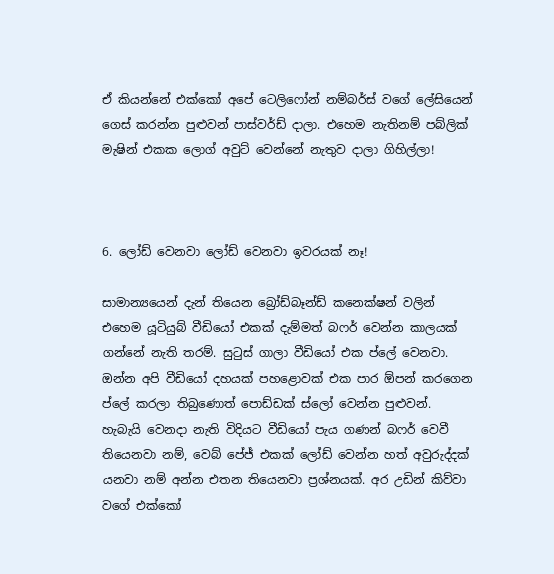ඒ කියන්නේ එක්කෝ අපේ ටෙලිෆෝන් නම්බර්ස් වගේ ලේසියෙන් ගෙස් කරන්න පුළුවන් පාස්වර්ඩ් දාලා. එහෙම නැතිනම් පබ්ලික් මැෂින් එකක ලොග් අවුට් වෙන්නේ නැතුව දාලා ගිහිල්ලා!



6. ලෝඩ් වෙනවා ලෝඩ් වෙනවා ඉවරයක් නෑ!

සාමාන්‍යයෙන් දැන් තියෙන බ්‍රෝඩ්බෑන්ඩ් කනෙක්ෂන් වලින් එහෙම යූටියුබ් වීඩියෝ එකක් දැම්මත් බෆර් වෙන්න කාලයක් ගන්නේ නැති තරම්. සුටුස් ගාලා වීඩියෝ එක ප්ලේ වෙනවා. ඔන්න අපි වීඩියෝ දහයක් පහළොවක් එක පාර ඕපන් කරගෙන ප්ලේ කරලා තිබුණොත් පොඩ්ඩක් ස්ලෝ වෙන්න පුළුවන්. හැබැයි වෙනදා නැති විදියට වීඩියෝ පැය ගණන් බෆර් වෙවී තියෙනවා නම්, වෙබ් පේජ් එකක් ලෝඩ් වෙන්න හත් අවුරුද්දක් යනවා නම් අන්න එතන තියෙනවා ප්‍රශ්නයක්. අර උඩින් කිව්වා වගේ එක්කෝ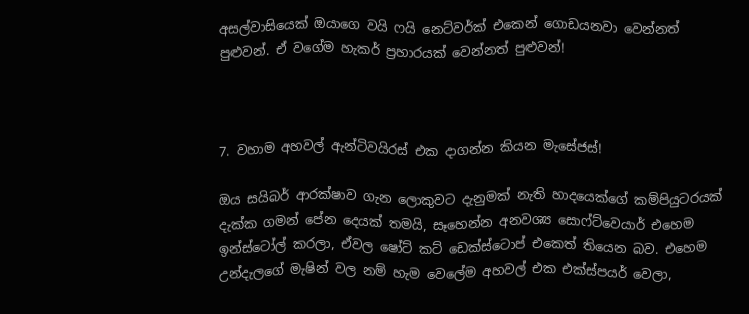අසල්වාසියෙක් ඔයාගෙ වයි ෆයි නෙට්වර්ක් එකෙන් ගොඩයනවා වෙන්නත් පුළුවන්. ඒ වගේම හැකර් ප්‍රහාරයක් වෙන්නත් පුළුවන්!



7. වහාම අහවල් ඇන්ටිවයිරස් එක දාගන්න කියන මැසේජස්!

ඔය සයිබර් ආරක්ෂාව ගැන ලොකුවට දැනුමක් නැති හාදයෙක්ගේ කම්පියුටරයක් දැක්ක ගමන් පේන දෙයක් තමයි, සෑහෙන්න අනවශ්‍ය සොෆ්ට්වෙයාර් එහෙම ඉන්ස්ටෝල් කරලා, ඒවල ෂෝට් කට් ඩෙක්ස්ටොප් එකෙත් තියෙන බව. එහෙම උන්දැලගේ මැෂින් වල නම් හැම වෙලේම අහවල් එක එක්ස්පයර් වෙලා,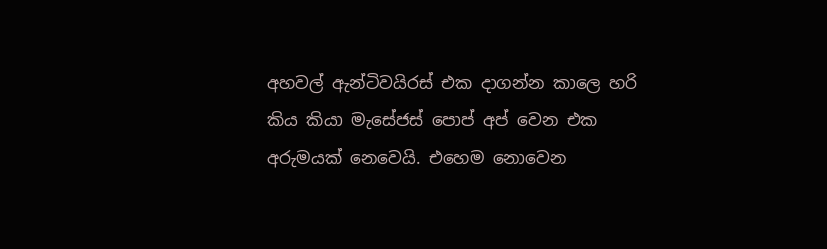අහවල් ඇන්ටිවයිරස් එක දාගන්න කාලෙ හරි කිය කියා මැසේජස් පොප් අප් වෙන එක අරුමයක් නෙවෙයි. එහෙම නොවෙන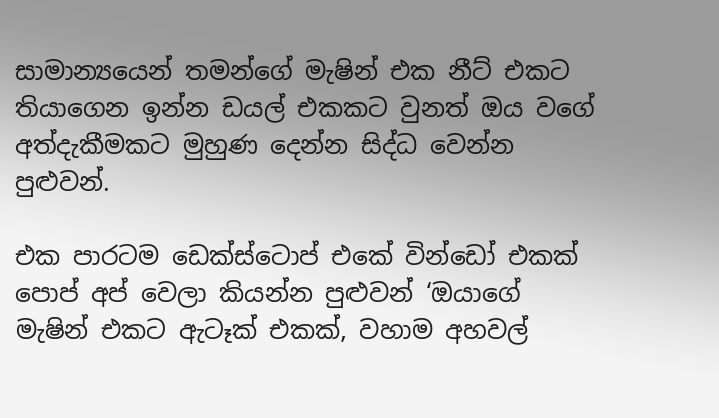සාමාන්‍යයෙන් තමන්ගේ මැෂින් එක නීට් එකට තියාගෙන ඉන්න ඩයල් එකකට වුනත් ඔය වගේ අත්දැකීමකට මුහුණ දෙන්න සිද්ධ වෙන්න පුළුවන්.

එක පාරටම ඩෙක්ස්ටොප් එකේ වින්ඩෝ එකක් පොප් අප් වෙලා කියන්න පුළුවන් ‘ඔයාගේ මැෂින් එකට ඇටෑක් එකක්, වහාම අහවල්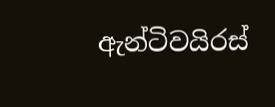ඇන්ටිවයිරස්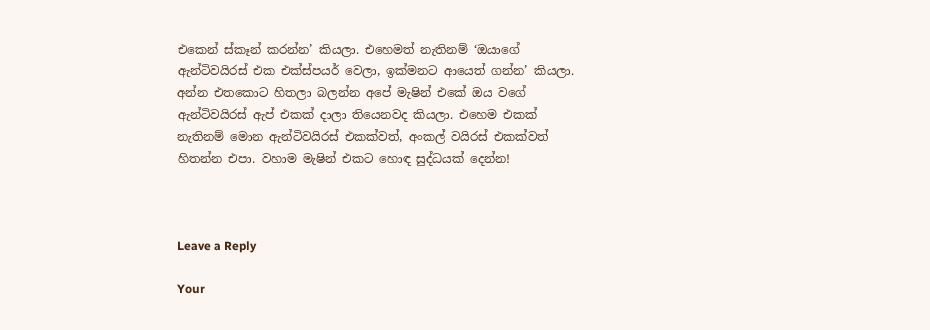එකෙන් ස්කෑන් කරන්න’ කියලා. එහෙමත් නැතිනම් ‘ඔයාගේ ඇන්ටිවයිරස් එක එක්ස්පයර් වෙලා, ඉක්මනට ආයෙත් ගන්න’ කියලා. අන්න එතකොට හිතලා බලන්න අපේ මැෂින් එකේ ඔය වගේ ඇන්ටිවයිරස් ඇප් එකක් දාලා තියෙනවද කියලා. එහෙම එකක් නැතිනම් මොන ඇන්ටිවයිරස් එකක්වත්, අංකල් වයිරස් එකක්වත් හිතන්න එපා. වහාම මැෂින් එකට හොඳ සුද්ධයක් දෙන්න!



Leave a Reply

Your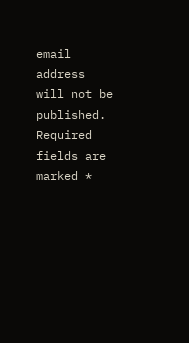email address will not be published. Required fields are marked *